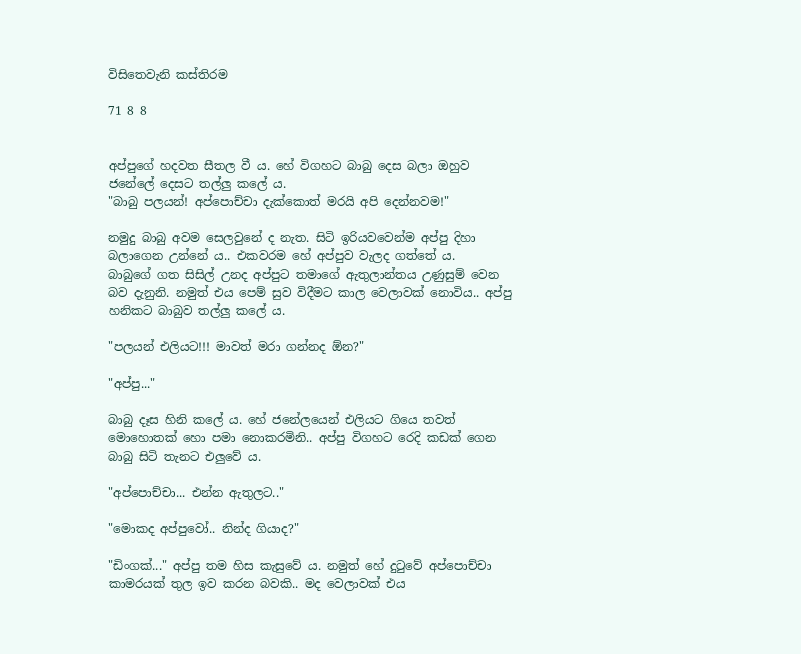විසිතෙවැනි කස්තිරම

71 8 8


අප්පුගේ හදවත සීතල වී ය. හේ විගහට බාබු දෙස බලා ඔහුව ජනේලේ දෙසට තල්ලු කලේ ය.
"බාබු පලයන්! අප්පොච්චා දැක්කොත් මරයි අපි දෙන්නවම!"

නමුදු බාබු අවම සෙලවුනේ ද නැත. සිටි ඉරියවවෙන්ම අප්පු දිහා බලාගෙන උන්නේ ය.. එකවරම හේ අප්පුව වැලද ගත්තේ ය.
බාබුගේ ගත සිසිල් උනද අප්පුට තමාගේ ඇතුලාන්තය උණුසුම් වෙන බව දැනුනි. නමුත් එය පෙම් සුව විදීමට කාල වෙලාවක් නොවිය.. අප්පු හනිකට බාබුව තල්ලු කලේ ය.

"පලයන් එලියට!!! මාවත් මරා ගන්නද ඕන?"

"අප්පු..."

බාබු දෑස හිනි කලේ ය. හේ ජනේලයෙන් එලියට ගියෙ තවත් මොහොතක් හො පමා නොකරමිනි.. අප්පු විගහට රෙදි කඩක් ගෙන බාබු සිටි තැනට එලුවේ ය.

"අප්පොච්චා... එන්න ඇතුලට.."

"මොකද අප්පුවෝ.. නින්ද ගියාද?"

"ඩිංගක්..." අප්පු තම හිස කැසුවේ ය. නමුත් හේ දුටුවේ අප්පොච්චා කාමරයක් තුල ඉව කරන බවකි.. මද වෙලාවක් එය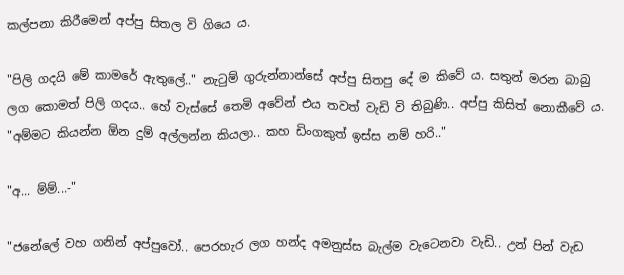කල්පනා කිරීමෙන් අප්පු සිතල වි ගියෙ ය.

"පිලි ගදයි මේ කාමරේ ඇතුලේ.." නැටුම් ගුරුන්නාන්සේ අප්පු සිතපු දේ ම කිවේ ය. සතුන් මරන බාබු ලග කොමත් පිලි ගදය.. හේ වැස්සේ තෙමි අවේන් එය තවත් වැඩි වි තිබුණි.. අප්පු කිසිත් නොකීවේ ය. "අම්මට කියන්න ඕන දුම් අල්ලන්න කියලා.. කහ ඩිංගකුත් ඉස්ස නම් හ‍රි.."

"අ... ම්ම්...-"

"ජනේලේ වහ ගනින් අප්පුවෝ.. පෙරහැර ලග හන්ද අමනුස්ස බැල්ම වැටෙනවා වැඩි.. උන් පින් වැඩ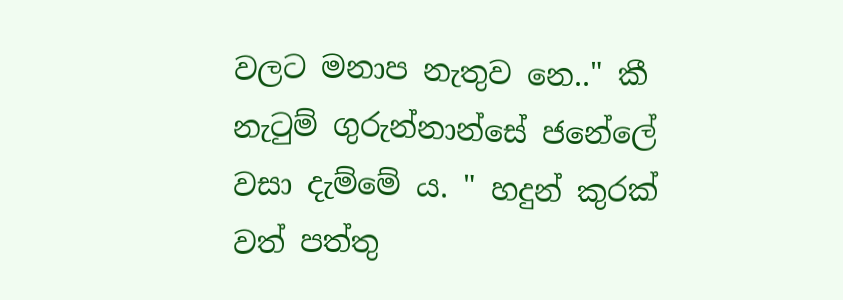වලට මනාප නැතුව නෙ.." කී නැටුම් ගුරුන්නාන්සේ ජනේලේ වසා දැම්මේ ය. " හදුන් කුරක් වත් පත්තු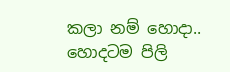කලා නම් හොදා.. හොදටම පිලි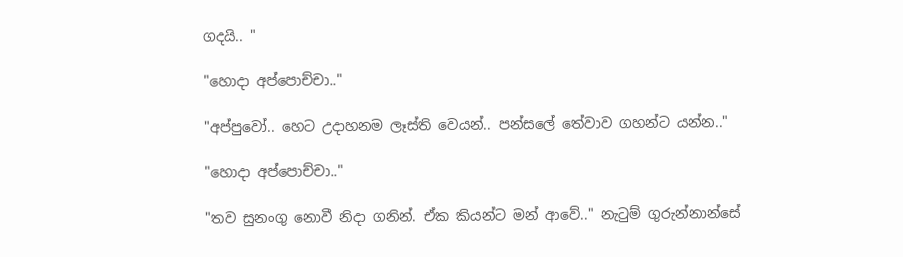ගදයි.. "

"හොදා අප්පොච්චා.."

"අප්පුවෝ.. හෙට උදාහනම ලෑස්ති වෙයන්.. පන්සලේ තේවාව ගහන්ට යන්න.."

"හොදා අප්පොච්චා.."

"තව සුනංගු නොවී නිදා ගනින්. ඒක කියන්ට මන් ආවේ.." නැටුම් ගුරුන්නාන්සේ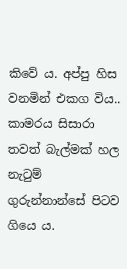කිවේ ය. අප්පු හිස වනමින් එකග විය.. කාමරය සිසාරා තවත් බැල්මක් හල නැටුම් ගුරුන්නාන්සේ පිටව ගියෙ ය.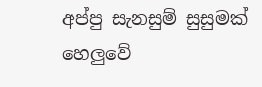අප්පු සැනසුම් සුසුමක් හෙලුවේ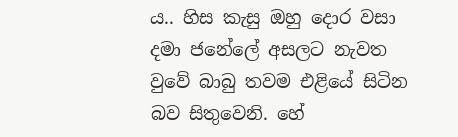ය.. හිස කැසු ඔහු දොර වසා දමා ජනේලේ අසලට නැවත වුවේ බාබු තවම එළියේ සිටින බව සිතුවෙනි. හේ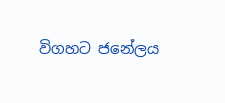විගහට ජනේලය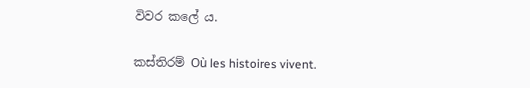විවර කලේ ය.

කස්තිරම් Où les histoires vivent.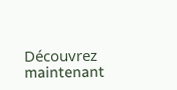Découvrez maintenant